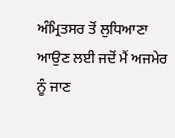ਅੰਮ੍ਰਿਤਸਰ ਤੋਂ ਲੁਧਿਆਣਾ ਆਉਣ ਲਈ ਜਦੋਂ ਮੈਂ ਅਜਮੇਰ ਨੂੰ ਜਾਣ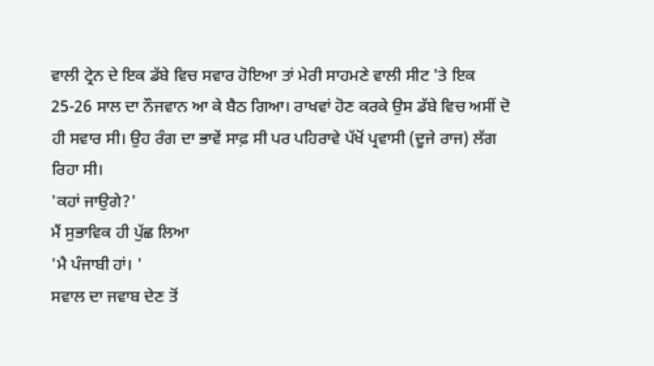ਵਾਲੀ ਟ੍ਰੇਨ ਦੇ ਇਕ ਡੱਬੇ ਵਿਚ ਸਵਾਰ ਹੋਇਆ ਤਾਂ ਮੇਰੀ ਸਾਹਮਣੇ ਵਾਲੀ ਸੀਟ 'ਤੇ ਇਕ 25-26 ਸਾਲ ਦਾ ਨੌਜਵਾਨ ਆ ਕੇ ਬੈਠ ਗਿਆ। ਰਾਖਵਾਂ ਹੋਣ ਕਰਕੇ ਉਸ ਡੱਬੇ ਵਿਚ ਅਸੀਂ ਦੋ ਹੀ ਸਵਾਰ ਸੀ। ਉਹ ਰੰਗ ਦਾ ਭਾਵੇਂ ਸਾਫ਼ ਸੀ ਪਰ ਪਹਿਰਾਵੇ ਪੱਖੋਂ ਪ੍ਰਵਾਸੀ (ਦੂਜੇ ਰਾਜ) ਲੱਗ ਰਿਹਾ ਸੀ।
'ਕਹਾਂ ਜਾਉਗੇ?'
ਮੈਂ ਸੁਭਾਵਿਕ ਹੀ ਪੁੱਛ ਲਿਆ
'ਮੈ ਪੰਜਾਬੀ ਹਾਂ। '
ਸਵਾਲ ਦਾ ਜਵਾਬ ਦੇਣ ਤੋਂ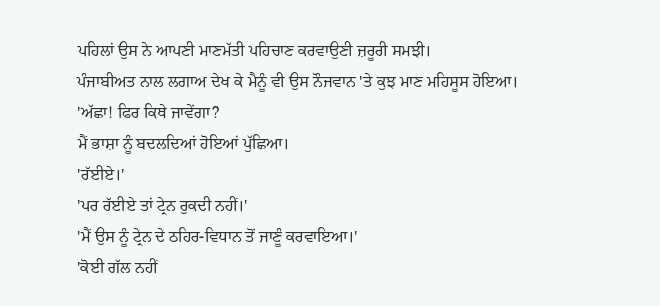ਪਹਿਲਾਂ ਉਸ ਨੇ ਆਪਣੀ ਮਾਣਮੱਤੀ ਪਹਿਚਾਣ ਕਰਵਾਉਣੀ ਜ਼ਰੂਰੀ ਸਮਝੀ।
ਪੰਜਾਬੀਅਤ ਨਾਲ ਲਗਾਅ ਦੇਖ ਕੇ ਮੈਨੂੰ ਵੀ ਉਸ ਨੌਜਵਾਨ 'ਤੇ ਕੁਝ ਮਾਣ ਮਹਿਸੂਸ ਹੋਇਆ।
'ਅੱਛਾ! ਫਿਰ ਕਿਥੇ ਜਾਵੇਂਗਾ?
ਮੈਂ ਭਾਸ਼ਾ ਨੂੰ ਬਦਲਦਿਆਂ ਹੋਇਆਂ ਪੁੱਛਿਆ।
'ਰੱਈਏ।'
'ਪਰ ਰੱਈਏ ਤਾਂ ਟ੍ਰੇਨ ਰੁਕਦੀ ਨਹੀਂ।'
'ਮੈਂ ਉਸ ਨੂੰ ਟ੍ਰੇਨ ਦੇ ਠਹਿਰ-ਵਿਧਾਨ ਤੋਂ ਜਾਣੂੰ ਕਰਵਾਇਆ।'
'ਕੋਈ ਗੱਲ ਨਹੀਂ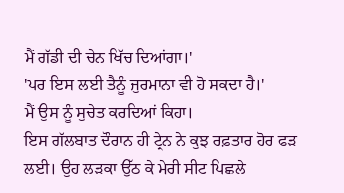ਮੈਂ ਗੱਡੀ ਦੀ ਚੇਨ ਖਿੱਚ ਦਿਆਂਗਾ।'
'ਪਰ ਇਸ ਲਈ ਤੈਨੂੰ ਜੁਰਮਾਨਾ ਵੀ ਹੋ ਸਕਦਾ ਹੈ।'
ਮੈਂ ਉਸ ਨੂੰ ਸੁਚੇਤ ਕਰਦਿਆਂ ਕਿਹਾ।
ਇਸ ਗੱਲਬਾਤ ਦੌਰਾਨ ਹੀ ਟ੍ਰੇਨ ਨੇ ਕੁਝ ਰਫ਼ਤਾਰ ਹੋਰ ਫੜ ਲਈ। ਉਹ ਲੜਕਾ ਉੱਠ ਕੇ ਮੇਰੀ ਸੀਟ ਪਿਛਲੇ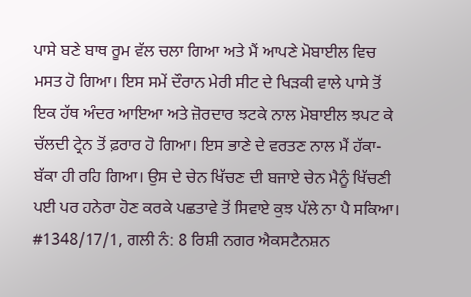ਪਾਸੇ ਬਣੇ ਬਾਥ ਰੂਮ ਵੱਲ ਚਲਾ ਗਿਆ ਅਤੇ ਮੈਂ ਆਪਣੇ ਮੋਬਾਈਲ ਵਿਚ ਮਸਤ ਹੋ ਗਿਆ। ਇਸ ਸਮੇਂ ਦੌਰਾਨ ਮੇਰੀ ਸੀਟ ਦੇ ਖਿੜਕੀ ਵਾਲੇ ਪਾਸੇ ਤੋਂ ਇਕ ਹੱਥ ਅੰਦਰ ਆਇਆ ਅਤੇ ਜ਼ੋਰਦਾਰ ਝਟਕੇ ਨਾਲ ਮੋਬਾਈਲ ਝਪਟ ਕੇ ਚੱਲਦੀ ਟ੍ਰੇਨ ਤੋਂ ਫ਼ਰਾਰ ਹੋ ਗਿਆ। ਇਸ ਭਾਣੇ ਦੇ ਵਰਤਣ ਨਾਲ ਮੈਂ ਹੱਕਾ-ਬੱਕਾ ਹੀ ਰਹਿ ਗਿਆ। ਉਸ ਦੇ ਚੇਨ ਖਿੱਚਣ ਦੀ ਬਜਾਏ ਚੇਨ ਮੈਨੂੰ ਖਿੱਚਣੀ ਪਈ ਪਰ ਹਨੇਰਾ ਹੋਣ ਕਰਕੇ ਪਛਤਾਵੇ ਤੋਂ ਸਿਵਾਏ ਕੁਝ ਪੱਲੇ ਨਾ ਪੈ ਸਕਿਆ।
#1348/17/1, ਗਲੀ ਨੰ: 8 ਰਿਸ਼ੀ ਨਗਰ ਐਕਸਟੈਨਸ਼ਨ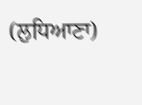(ਲੁਧਿਆਣਾ)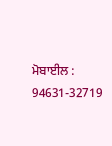ਮੋਬਾਈਲ : 94631-32719